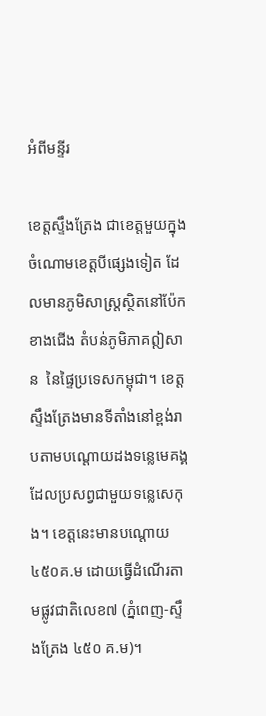អំពីមន្ទីរ

ខេត្តស្ទឹងត្រែង ជាខេត្តមួយក្នុងចំណោមខេត្តបីផ្សេងទៀត ដែលមានភូមិសាស្ត្រស្ថិតនៅប៉ែកខាងជើង តំបន់ភូមិភាគឦសាន  នៃផ្ទៃប្រទេសកម្ពុជា។ ខេត្តស្ទឹងត្រែងមានទីតាំងនៅខ្ពង់រាបតាមបណ្តោយដងទន្លេមេគង្គដែលប្រសព្វជាមួយទន្លេសេកុង។ ខេត្តនេះមានបណ្តោយ ៤៥០គ.ម ដោយធ្វើដំណើរតាមផ្លូវជាតិលេខ៧ (ភ្នំពេញ-ស្ទឹងត្រែង ៤៥០ គ.ម)។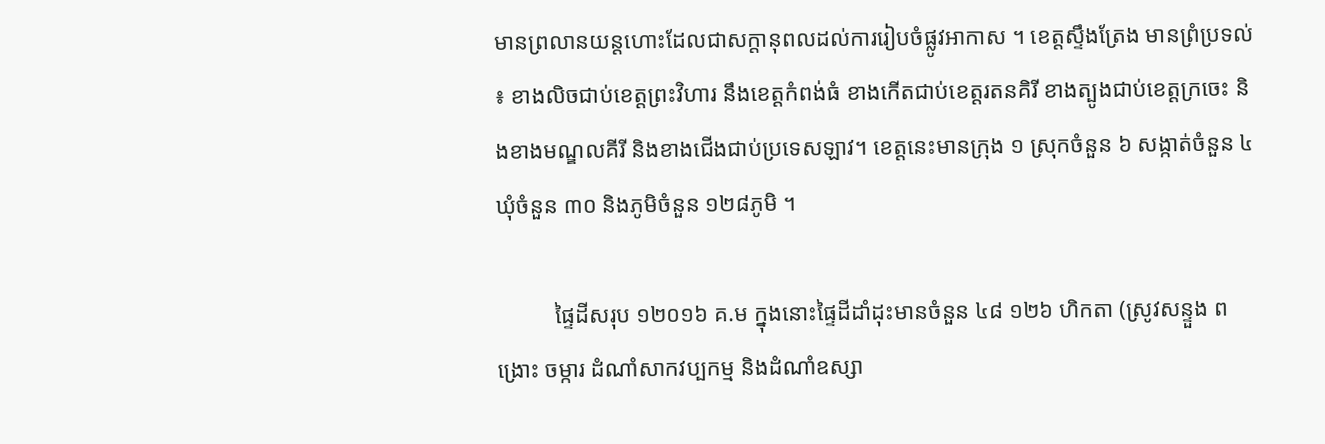មានព្រលានយន្តហោះដែលជាសក្តានុពលដល់ការរៀបចំផ្លូវអាកាស ។ ខេត្តស្ទឹងត្រែង មានព្រំប្រទល់ ៖ ខាងលិចជាប់ខេត្តព្រះវិហារ នឹងខេត្តកំពង់ធំ ខាងកើតជាប់ខេត្តរតនគិរី ខាងត្បូងជាប់ខេត្តក្រចេះ និងខាងមណ្ឌលគីរី និងខាងជើងជាប់ប្រទេសឡាវ។ ខេត្តនេះមានក្រុង ១ ស្រុកចំនួន ៦ សង្កាត់ចំនួន ៤ ឃុំចំនួន ៣០ និងភូមិចំនួន ១២៨ភូមិ ។

          ផ្ទៃដីសរុប ១២០១៦ គ.ម ក្នុងនោះផ្ទៃដីដាំដុះមានចំនួន ៤៨ ១២៦ ហិកតា (ស្រូវសន្ទួង ពង្រោះ ចម្ការ ដំណាំសាកវប្បកម្ម និងដំណាំឧស្សា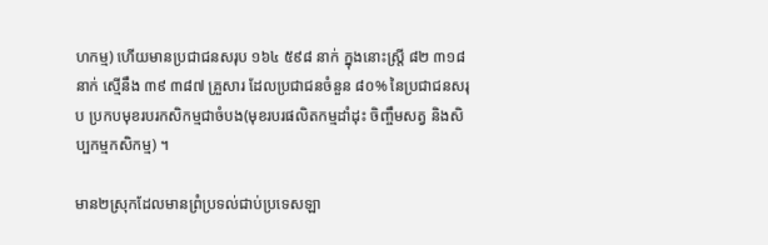ហកម្ម) ហើយមានប្រជាជនសរុប ១៦៤ ៥៩៨ នាក់ ក្នុងនោះស្រ្តី ៨២ ៣១៨នាក់ ស្មើនឹង ៣៩ ៣៨៧ គ្រួសារ ដែលប្រជាជនចំនួន ៨០% នៃប្រជាជនសរុប ប្រកបមុខរបរកសិកម្មជាចំបង(មុខរបរផលិតកម្មដាំដុះ ចិញ្ចឹមសត្វ និងសិប្បកម្មកសិកម្ម) ។

មាន២ស្រុកដែលមានព្រំប្រទល់ជាប់ប្រទេសឡា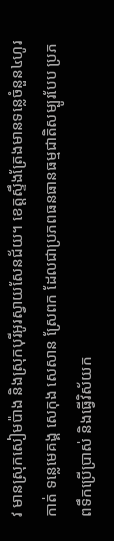វ មានស្រុកសៀមប៉ាង និងស្រុកបុរីអូរស្វាយសែនជ័យ។ ខេត្តស្ទឹងត្រែងមានទន្លេចំនួន៤ហូរកាត់ ទន្លេមេគង្គ សេកុង សេសាន ស្រែពក ដែលជាប្រភពធនធានធម្មជាតិសម្បូរបែប ប្រភពទឹកប្រើប្រាស់ និងធ្វើវិស័យក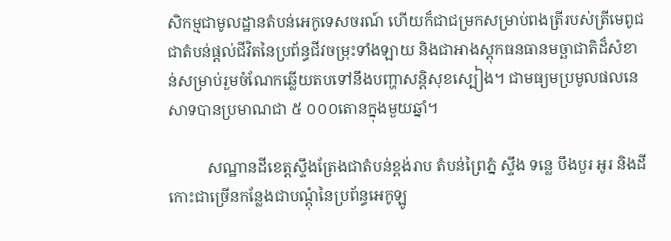សិកម្មជាមូលដ្ឋានតំបន់អេកូទេសចរណ៍ ហើយក៏ជាជម្រកសម្រាប់ពងត្រីរបស់ត្រីមេពូជ ជាតំបន់ផ្តល់ជីវិតនៃប្រព័ន្ធជីវចម្រុះទាំងឡាយ និងជាអាងស្តុកធនធានមច្ឆាជាតិដ៏សំខាន់សម្រាប់រួមចំណែកឆ្លើយតបទៅនឹងបញ្ហាសន្តិសុខស្បៀង។ ជាមធ្យមប្រមូលផលនេសាទបានប្រមាណជា ៥ ០០០តោនក្នុងមួយឆ្នាំ។

          សណ្ឋានដីខេត្តស្ទឹងត្រែងជាតំបន់ខ្ពង់រាប តំបន់ព្រៃភ្នំ ស្ទឹង ទន្លេ បឹងបួរ អូរ និងដីកោះជាច្រើនកន្លែងជាបណ្តុំនៃប្រព័ន្ធអេកូឡូ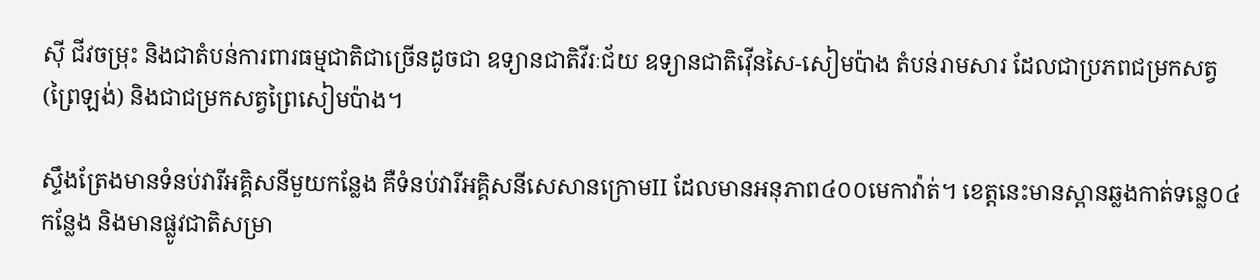ស៊ី ជីវចម្រុះ និងជាតំបន់ការពារធម្មជាតិជាច្រើនដូចជា ឧទ្យានជាតិវីរៈជ័យ ឧទ្យានជាតិវ៉ើនសៃ-សៀមប៉ាង តំបន់រាមសារ ដែលជាប្រភពជម្រកសត្វ (ព្រៃឡង់) និងជាជម្រកសត្វព្រៃសៀមប៉ាង។

ស្ទឹងត្រែងមានទំនប់វារីអគ្គិសនីមួយកន្លែង គឺទំនប់វារីអគ្គិសនីសេសានក្រោមII ដែលមានអនុភាព៤០០មេកាវ៉ាត់។ ខេត្តនេះមានស្ពានឆ្លងកាត់ទន្លេ០៤កន្លែង និងមានផ្លូវជាតិសម្រា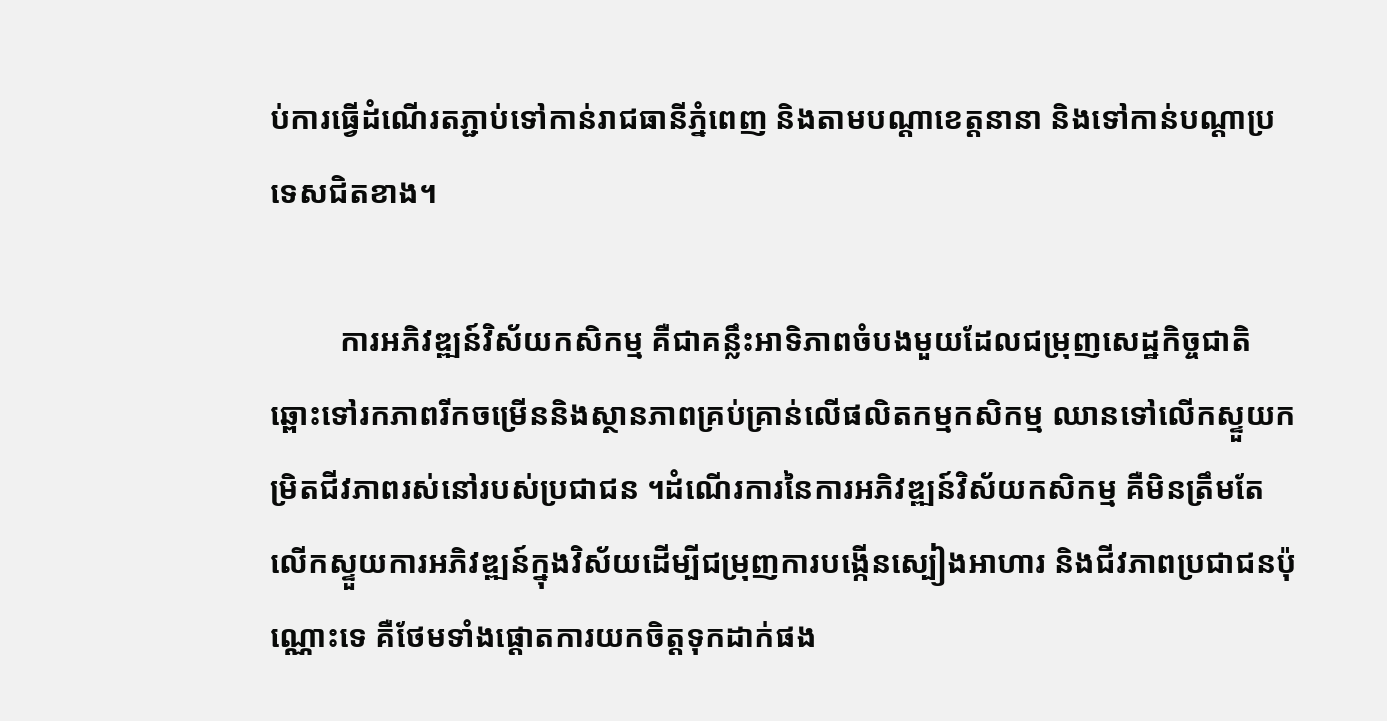ប់ការធ្វើដំណើរតភ្ជាប់ទៅកាន់រាជធានីភ្នំពេញ និងតាមបណ្តាខេត្តនានា និងទៅកាន់បណ្តាប្រទេសជិតខាង។

         ការអភិវឌ្ឍន៍វិស័យកសិកម្ម គឺជាគន្លឹះអាទិភាពចំបងមួយដែលជម្រុញសេដ្ឋកិច្ចជាតិ ឆ្ពោះទៅរកភាពរីកចម្រើននិងស្ថានភាពគ្រប់គ្រាន់លើផលិតកម្មកសិកម្ម ឈានទៅលើកស្ទួយកម្រិតជីវភាពរស់នៅរបស់ប្រជាជន ។ដំណើរការនៃការអភិវឌ្ឍន៍វិស័យកសិកម្ម គឺមិនត្រឹមតែលើកស្ទួយការអភិវឌ្ឍន៍ក្នុងវិស័យដើម្បីជម្រុញការបង្កើនស្បៀងអាហារ និងជីវភាពប្រជាជនប៉ុណ្ណោះទេ គឺថែមទាំងផ្តោតការយកចិត្តទុកដាក់ផង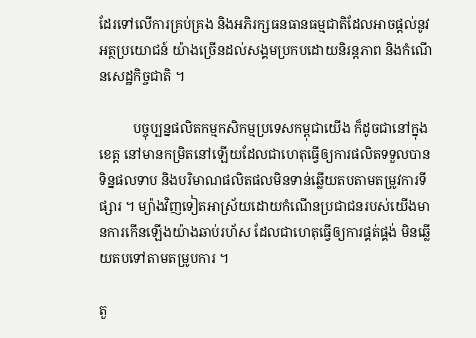ដែរទៅលើការគ្រប់គ្រង និងអភិរក្សធនធានធម្មជាតិដែលអាចផ្តល់នូវអត្ថប្រយោជន៍ យ៉ាងច្រើនដល់សង្គមប្រកបដោយនិរន្តភាព និងកំណើនសេដ្ឋកិច្ចជាតិ ។

          បច្ចុប្បន្នផលិតកម្មកសិកម្មប្រទេសកម្ពុជាយើង ក៏ដូចជានៅក្នុងខេត្ត នៅមានកម្រិតនៅឡើយដែលជាហេតុធ្វើឲ្យការផលិតទទួលបានទិន្នផលទាប និងបរិមាណផលិតផលមិនទាន់ឆ្លើយតបតាមតម្រូវការទីផ្សារ ។ ម្យ៉ាងវិញទៀតអាស្រ័យដោយកំណើនប្រជាជនរបស់យើងមានការកើនឡើងយ៉ាងឆាប់រហ័ស ដែលជាហេតុធ្វើឲ្យការផ្គត់ផ្គង់ មិនឆ្លើយតបទៅតាមតម្រូបការ ។

តួ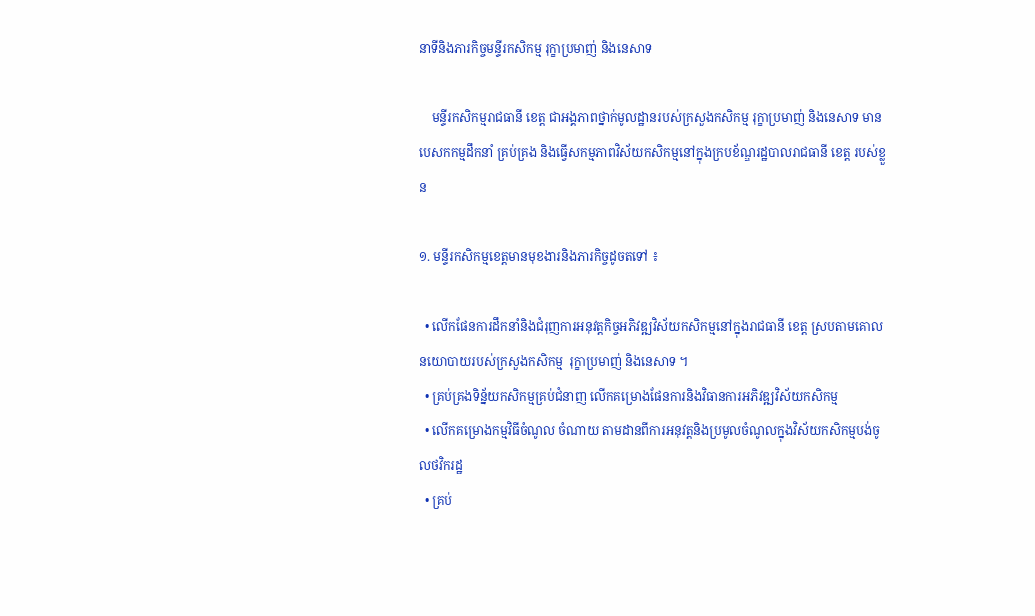នាទីនិងភារកិច្ចមន្ទីរកសិកម្ម រុក្ខាប្រមាញ់ និងនេសាទ

    មន្ទីរកសិកម្មរាជធានី ខេត្ត ជាអង្គភាពថ្នាក់មូលដ្ឋានរបស់ក្រសួងកសិកម្ម រុក្ខាប្រមាញ់ និងនេសាទ មានបេសកកម្មដឹកនាំ គ្រប់គ្រង និងធ្វើសកម្មភាពវិស័យកសិកម្មនៅក្នុងក្របខ័ណ្ឌរដ្ឋបាលរាជធានី ខេត្ត របស់ខ្លួន

១. មន្ទីរកសិកម្មខេត្តមានមុខងារនិងភារកិច្ចដូចតទៅ ៖

  • លើកផែនការដឹកនាំនិងជំរុញការអនុវត្តកិច្ចអភិវឌ្ឍវិស័យកសិកម្មនៅក្នុងរាជធានី ខេត្ត ស្របតាមគោលនយោបាយរបស់ក្រសួងកសិកម្ម  រុក្ខាប្រមាញ់ និងនេសាទ ។
  • គ្រប់គ្រងទិន្ន័យកសិកម្មគ្រប់ជំនាញ លើកគម្រោងផែនការនិងវិធានការអភិវឌ្ឍវិស័យកសិកម្ម
  • លើកគម្រោងកម្មវិធីចំណូល ចំណាយ តាមដានពីការអនុវត្តនិងប្រមូលចំណូលក្នុងវិស័យកសិកម្មបង់ចូលថវិករដ្ឋ
  • គ្រប់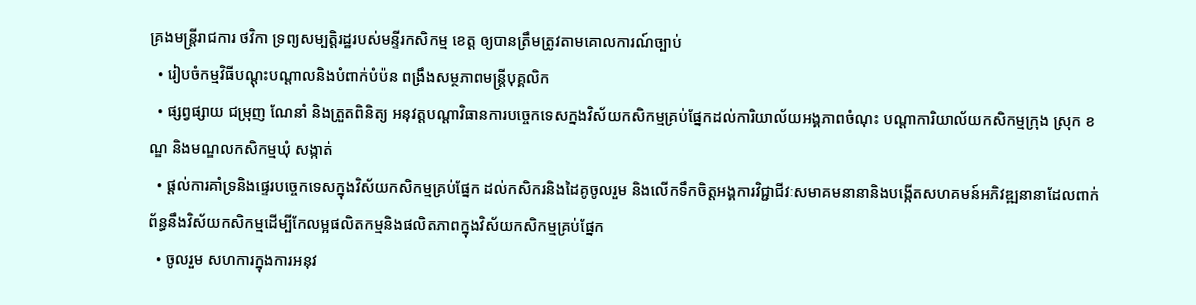គ្រងមន្ត្រីរាជការ ថវិកា ទ្រព្យសម្បត្តិរដ្ឋរបស់មន្ទីរកសិកម្ម ខេត្ត ឲ្យបានត្រឹមត្រូវតាមគោលការណ៍ច្បាប់
  • រៀបចំកម្មវិធីបណ្តុះបណ្តាលនិងបំពាក់បំប៉ន ពង្រឹងសម្ថភាពមន្ត្រីបុគ្គលិក
  • ផ្សព្វផ្សាយ ជម្រុញ ណែនាំ និងត្រួតពិនិត្យ អនុវត្តបណ្តាវិធានការបច្ចេកទេសក្នងវិស័យកសិកម្មគ្រប់ផ្នែកដល់ការិយាល័យអង្គភាពចំណុះ បណ្តាការិយាល័យកសិកម្មក្រុង ស្រុក ខណ្ឌ និងមណ្ឌលកសិកម្មឃុំ សង្កាត់
  • ផ្តល់ការគាំទ្រនិងផ្ទេរបច្ចេកទេសក្នុងវិស័យកសិកម្មគ្រប់ផ្នែក ដល់កសិករនិងដៃគូចូលរួម និងលើកទឹកចិត្តអង្គការវិជ្ជាជីវៈសមាគមនានានិងបង្កើតសហគមន៍អភិវឌ្ឍនានាដែលពាក់ព័ន្ធនឹងវិស័យកសិកម្មដើម្បីកែលម្អផលិតកម្មនិងផលិតភាពក្នុងវិស័យកសិកម្មគ្រប់ផ្នែក
  • ចូលរួម សហការក្នុងការអនុវ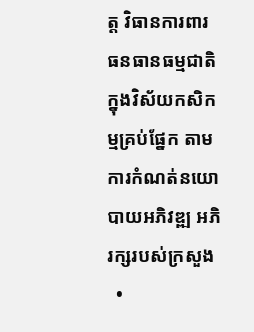ត្ត វិធានការពារ ធនធានធម្មជាតិក្នុងវិស័យកសិកម្មគ្រប់ផ្នែក តាមការកំណត់នយោបាយអភិវឌ្ឍ អភិរក្សរបស់ក្រសួង
  •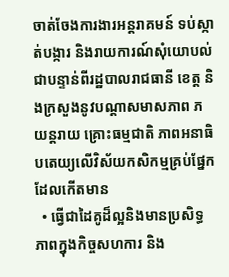ចាត់ចែងការងារអន្តរាគមន៍ ទប់ស្កាត់បង្ការ និងរាយការណ៍សុំយោបល់ជាបន្ទាន់ពីរដ្ឋបាលរាជធានី ខេត្ត និងក្រសួងនូវបណ្តាសមាសភាព ភយន្តរាយ គ្រោះធម្មជាតិ ភាពអនាធិបតេយ្យលើវិស័យកសិកម្មគ្រប់ផ្នែកដែលកើតមាន
  • ធ្វើជាដៃគូដ៏ល្អនិងមានប្រសិទ្ធភាពក្នុងកិច្ចសហការ និង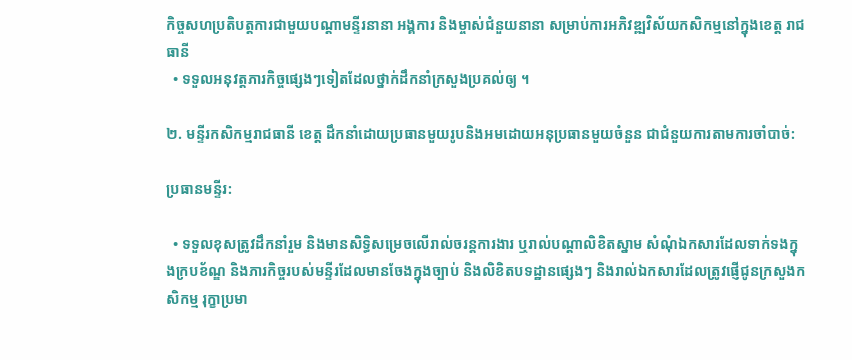កិច្ចសហប្រតិបត្តការជាមួយបណ្តាមន្ទីរនានា អង្គការ និងម្ចាស់ជំនួយនានា សម្រាប់ការអភិវឌ្ឍវិស័យកសិកម្មនៅក្នុងខេត្ត រាជធានី
  • ទទួលអនុវត្តភារកិច្ចផ្សេងៗទៀតដែលថ្នាក់ដឹកនាំក្រសួងប្រគល់ឲ្យ ។

២. មន្ទីរកសិកម្មរាជធានី ខេត្ត ដឹកនាំដោយប្រធានមួយរូបនិងអមដោយអនុប្រធានមួយចំនួន ជាជំនួយការតាមការចាំបាច់:

ប្រធានមន្ទីរ:

  • ទទួលខុសត្រូវដឹកនាំរួម និងមានសិទ្ធិសម្រេចលើរាល់ចរន្តការងារ ឬរាល់បណ្តាលិខិតស្នាម សំណុំឯកសារដែលទាក់ទងក្នុងក្របខ័ណ្ឌ និងភារកិច្ចរបស់មន្ទីរដែលមានចែងក្នុងច្បាប់ និងលិខិតបទដ្ឋានផ្សេងៗ និងរាល់ឯកសារដែលត្រូវផ្ញើជូនក្រសួងកសិកម្ម រុក្ខាប្រមា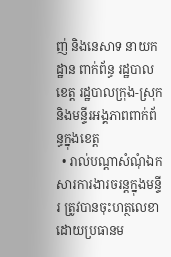ញ់ និងនេសាទ នាយកដ្ឋាន ពាក់ព័ន្ធ រដ្ឋបាលខេត្ត រដ្ឋបាលក្រុង-ស្រុក និងមន្ទីរអង្គភាពពាក់ព័ន្ធក្នុងខេត្ត
  • រាល់បណ្តាសំណុំឯកសារការងារចរន្តក្នុងមន្ទីរ ត្រូវបានចុះហត្ថលេខាដោយប្រធានម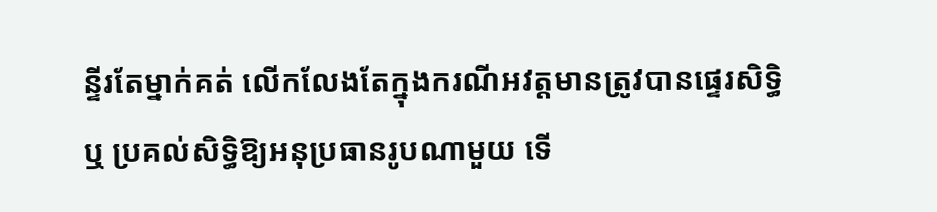ន្ទីរតែម្នាក់គត់ លើកលែងតែក្នុងករណីអវត្តមានត្រូវបានផ្ទេរសិទ្ធិ ឬ ប្រគល់សិទ្ធិឱ្យអនុប្រធានរូបណាមួយ ទើ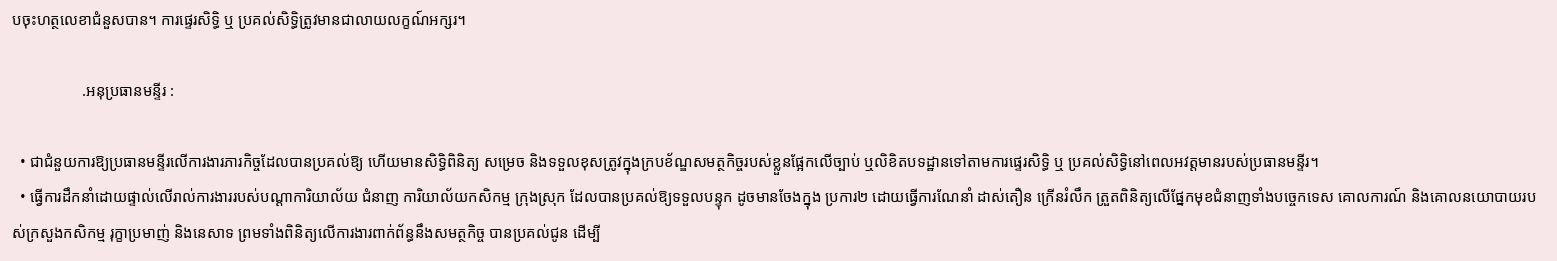បចុះហត្ថលេខាជំនួសបាន។ ការផ្ទេរសិទ្ធិ ឬ ប្រគល់សិទ្ធិត្រូវមានជាលាយលក្ខណ៍អក្សរ។

                  .អនុប្រធានមន្ទីរ :

  • ជាជំនួយការឱ្យប្រធានមន្ទីរលើការងារភារកិច្ចដែលបានប្រគល់ឱ្យ ហើយមានសិទ្ធិពិនិត្យ សម្រេច និងទទួលខុសត្រូវក្នុងក្របខ័ណ្ឌសមត្ថកិច្ចរបស់ខ្លួនផ្អែកលើច្បាប់ ឬលិខិតបទដ្ឋានទៅតាមការផ្ទេរសិទ្ធិ ឬ ប្រគល់សិទ្ធិនៅពេលអវត្តមានរបស់ប្រធានមន្ទីរ។
  • ធ្វើការដឹកនាំដោយផ្ទាល់លើរាល់ការងាររបស់បណ្តាការិយាល័យ ជំនាញ ការិយាល័យកសិកម្ម ក្រុងស្រុក ដែលបានប្រគល់ឱ្យទទួលបន្ទុក ដូចមានចែងក្នុង ប្រការ២ ដោយធ្វើការណែនាំ ដាស់តឿន ក្រើនរំលឹក ត្រួតពិនិត្យលើផ្នែកមុខជំនាញទាំងបច្ចេកទេស គោលការណ៍ និងគោលនយោបាយរបស់ក្រសួងកសិកម្ម រុក្ខាប្រមាញ់ និងនេសាទ ព្រមទាំងពិនិត្យលើការងារពាក់ព័ន្ធនឹងសមត្ថកិច្ច បានប្រគល់ជូន ដើម្បី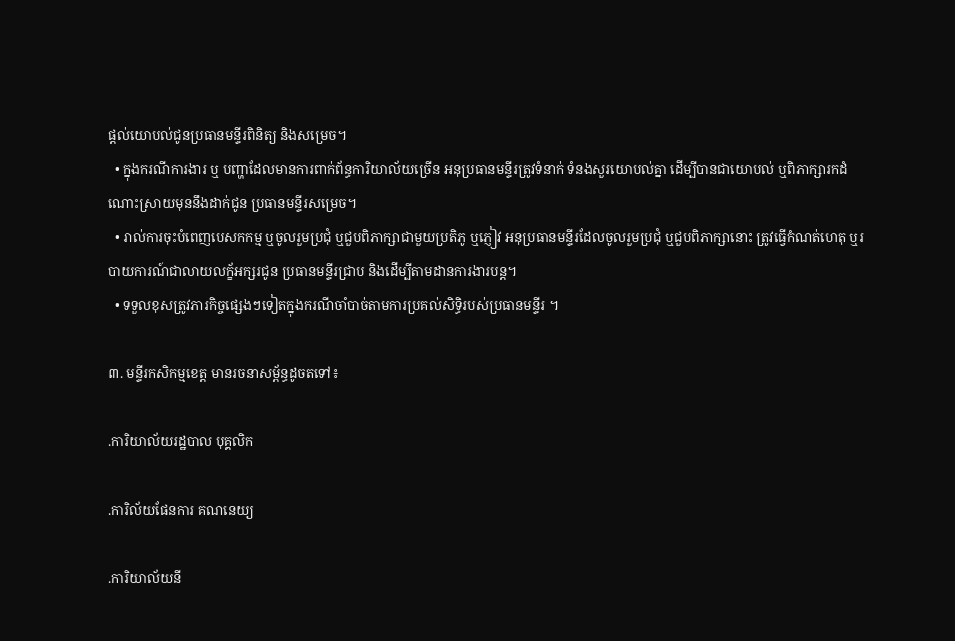ផ្តល់យោបល់ជូនប្រធានមន្ទីរពិនិត្យ និងសម្រេច។
  • ក្នុងករណីការងារ ឬ បញ្ហាដែលមានការពាក់ព័ន្ធការិយាល័យច្រើន អនុប្រធានមន្ទីរត្រូវទំនាក់ ទំនងសួរយោបល់គ្នា ដើម្បីបានជាយោបល់ ឬពិភាក្សារកដំណោះស្រាយមុននឹងដាក់ជូន ប្រធានមន្ទីរសម្រេច។
  • រាល់ការចុះបំពេញបេសកកម្ម ឬចូលរួមប្រជុំ ឬជួបពិភាក្សាជាមួយប្រតិភូ ឬភ្ញៀវ អនុប្រធានមន្ទីរដែលចូលរួមប្រជុំ ឬជួបពិភាក្សានោះ ត្រូវធ្វើកំណត់ហេតុ ឬរបាយការណ៍ជាលាយលក្ខ័អក្សរជូន ប្រធានមន្ទីរជ្រាប និងដើម្បីតាមដានការងារបន្ត។
  • ទទួលខុសត្រូវភារកិច្ចផ្សេងៗទៀតក្នុងករណីចាំបាច់តាមការប្រគល់សិទ្ធិរបស់ប្រធានមន្ទីរ ។

៣. មន្ទីរកសិកម្មខេត្ត មានរចនាសម្ព័ន្ធដូចតទៅ៖

.ការិយាល័យរដ្ឋបាល បុគ្គលិក

.ការិល័យផែនការ គណនេយ្យ

.ការិយាល័យនី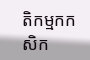តិកម្មកកសិក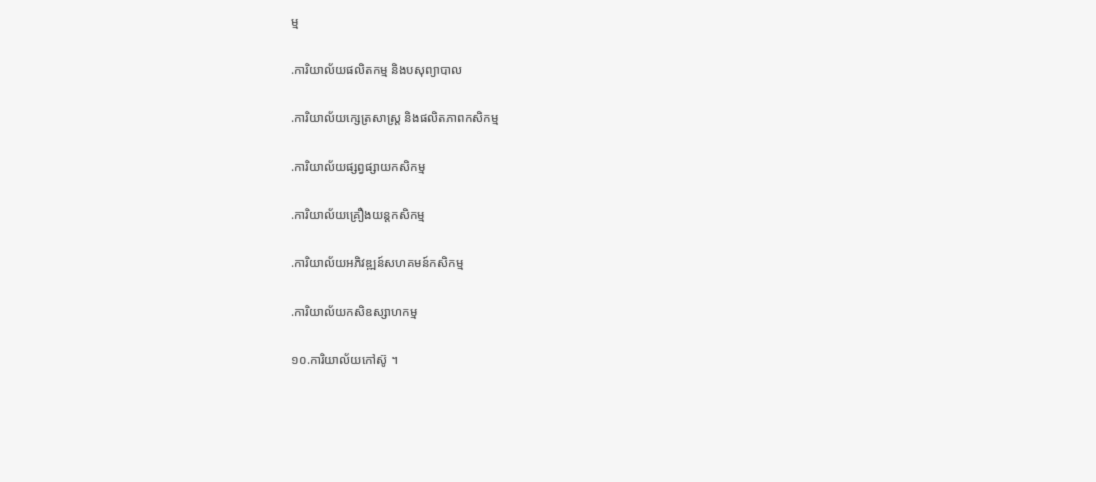ម្ម

.ការិយាល័យផលិតកម្ម និងបសុព្យាបាល

.ការិយាល័យក្សេត្រសាស្ត្រ និងផលិតភាពកសិកម្ម

.ការិយាល័យផ្សព្វផ្សាយកសិកម្ម

.ការិយាល័យគ្រឿងយន្តកសិកម្ម

.ការិយាល័យអភិវឌ្ឍន៍សហគមន៍កសិកម្ម

.ការិយាល័យកសិឧស្សាហកម្ម

១០.ការិយាល័យកៅស៊ូ ។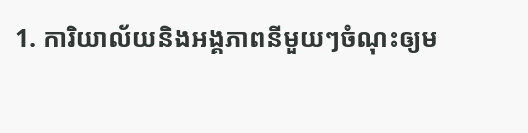1. ការិយាល័យនិងអង្គភាពនីមួយៗចំណុះឲ្យម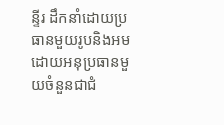ន្ទីរ ដឹកនាំដោយប្រធានមួយរូបនិងអមដោយអនុប្រធានមួយចំនួនជាជំ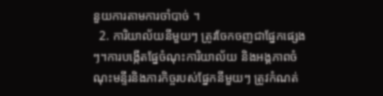នួយការតាមការចាំបាច់ ។
  2. ការិយាល័យនីមួយៗ ត្រូវចែកចញជាផ្នែកផ្សេងៗ។ការបង្កើតផ្នែចំណុះការិយាល័យ និងអង្គភាពចំណុះមន្ទីរនិងភារកិច្ចរបស់ផ្នែកនីមួយៗ ត្រូវកំណត់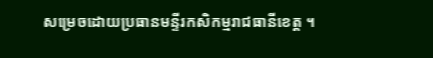សម្រេចដោយប្រធានមន្ទីរកសិកម្មរាជធានីខេត្ត ។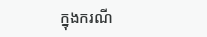ក្នុងករណី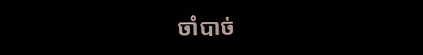ចាំបាច់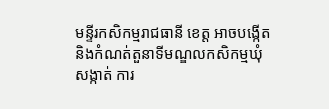មន្ទីរកសិកម្មរាជធានី ខេត្ត អាចបង្កើតនិងកំណត់តួនាទីមណ្ឌលកសិកម្មឃុំ សង្កាត់ ការ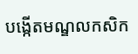បង្កើតមណ្ឌលកសិក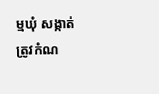ម្មឃុំ សង្កាត់ ត្រូវកំណ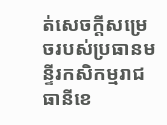ត់សេចក្តីសម្រេចរបស់ប្រធានមន្ទីរកសិកម្មរាជធានីខេ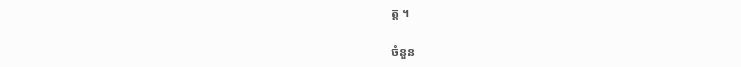ត្ត ។

ចំនួន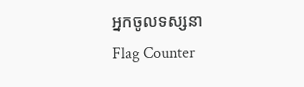អ្នកចូលទស្សនា
Flag Counter